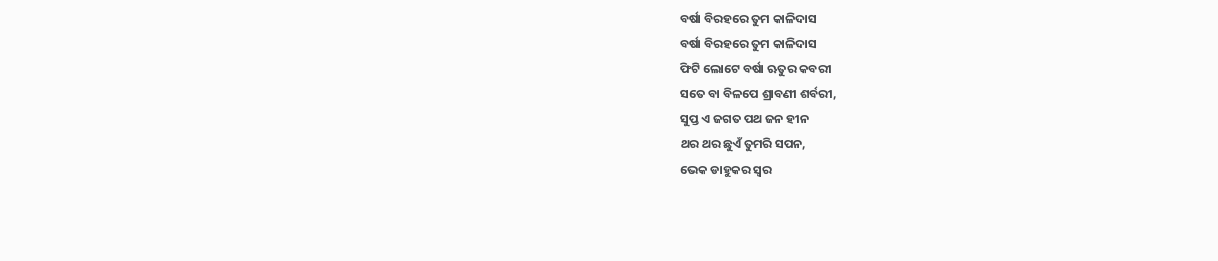ବର୍ଷା ବିରହରେ ତୁମ କାଳିଦାସ
ବର୍ଷା ବିରହରେ ତୁମ କାଳିଦାସ
ଫିଟି ଲୋଟେ ବର୍ଷା ଋତୁର କବରୀ
ସତେ ବା ବିଳପେ ଶ୍ରାବଣୀ ଶର୍ବରୀ,
ସୁପ୍ତ ଏ ଜଗତ ପଥ ଜନ ହୀନ
ଥର ଥର ଛୁଏଁ ତୁମରି ସପନ,
ଭେକ ଡାହୁକର ସ୍ୱର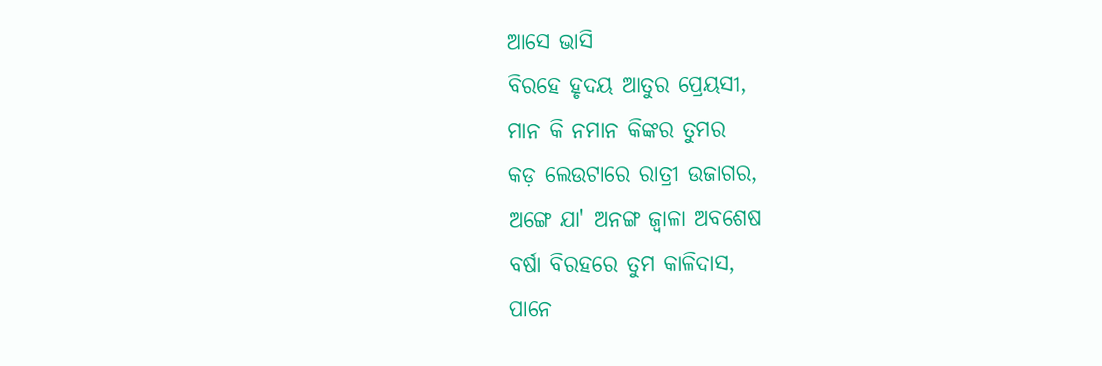ଆସେ ଭାସି
ବିରହେ ହୃଦୟ ଆତୁର ପ୍ରେୟସୀ,
ମାନ କି ନମାନ କିଙ୍କର ତୁମର
କଡ଼ ଲେଉଟାରେ ରାତ୍ରୀ ଉଜାଗର,
ଅଙ୍ଗେ ଯା' ଅନଙ୍ଗ ଜ୍ବାଳା ଅବଶେଷ
ବର୍ଷା ବିରହରେ ତୁମ କାଳିଦାସ,
ପାନେ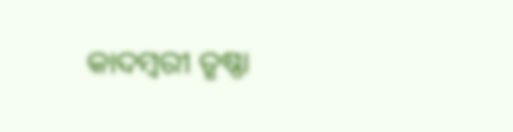କାଦମ୍ବରୀ ତୃଷ୍ଣା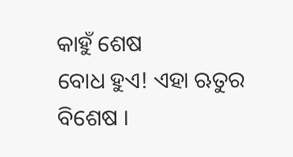କାହୁଁ ଶେଷ
ବୋଧ ହୁଏ! ଏହା ଋତୁର ବିଶେଷ ।